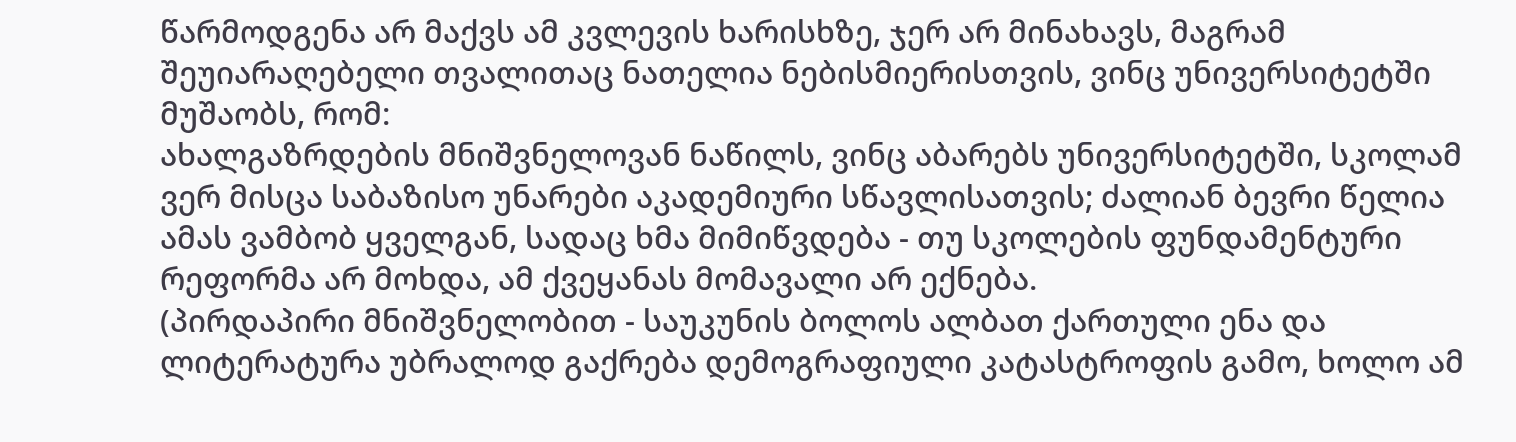წარმოდგენა არ მაქვს ამ კვლევის ხარისხზე, ჯერ არ მინახავს, მაგრამ შეუიარაღებელი თვალითაც ნათელია ნებისმიერისთვის, ვინც უნივერსიტეტში მუშაობს, რომ:
ახალგაზრდების მნიშვნელოვან ნაწილს, ვინც აბარებს უნივერსიტეტში, სკოლამ ვერ მისცა საბაზისო უნარები აკადემიური სწავლისათვის; ძალიან ბევრი წელია ამას ვამბობ ყველგან, სადაც ხმა მიმიწვდება - თუ სკოლების ფუნდამენტური რეფორმა არ მოხდა, ამ ქვეყანას მომავალი არ ექნება.
(პირდაპირი მნიშვნელობით - საუკუნის ბოლოს ალბათ ქართული ენა და ლიტერატურა უბრალოდ გაქრება დემოგრაფიული კატასტროფის გამო, ხოლო ამ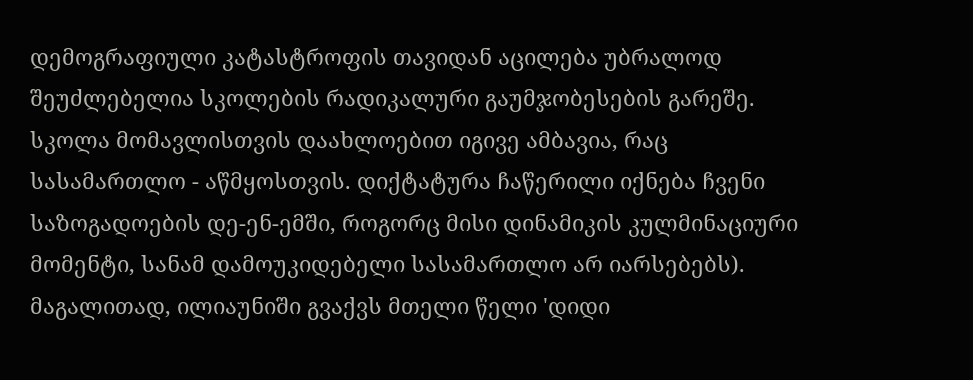დემოგრაფიული კატასტროფის თავიდან აცილება უბრალოდ შეუძლებელია სკოლების რადიკალური გაუმჯობესების გარეშე. სკოლა მომავლისთვის დაახლოებით იგივე ამბავია, რაც სასამართლო - აწმყოსთვის. დიქტატურა ჩაწერილი იქნება ჩვენი საზოგადოების დე-ენ-ემში, როგორც მისი დინამიკის კულმინაციური მომენტი, სანამ დამოუკიდებელი სასამართლო არ იარსებებს).
მაგალითად, ილიაუნიში გვაქვს მთელი წელი 'დიდი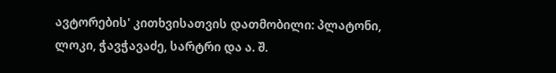ავტორების' კითხვისათვის დათმობილი: პლატონი, ლოკი, ჭავჭავაძე, სარტრი და ა. შ.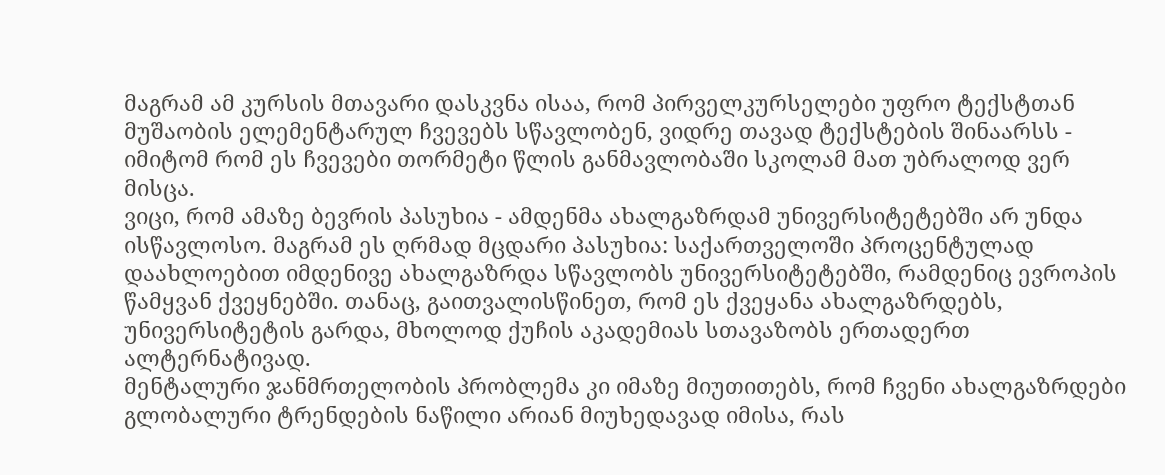მაგრამ ამ კურსის მთავარი დასკვნა ისაა, რომ პირველკურსელები უფრო ტექსტთან მუშაობის ელემენტარულ ჩვევებს სწავლობენ, ვიდრე თავად ტექსტების შინაარსს - იმიტომ რომ ეს ჩვევები თორმეტი წლის განმავლობაში სკოლამ მათ უბრალოდ ვერ მისცა.
ვიცი, რომ ამაზე ბევრის პასუხია - ამდენმა ახალგაზრდამ უნივერსიტეტებში არ უნდა ისწავლოსო. მაგრამ ეს ღრმად მცდარი პასუხია: საქართველოში პროცენტულად დაახლოებით იმდენივე ახალგაზრდა სწავლობს უნივერსიტეტებში, რამდენიც ევროპის წამყვან ქვეყნებში. თანაც, გაითვალისწინეთ, რომ ეს ქვეყანა ახალგაზრდებს, უნივერსიტეტის გარდა, მხოლოდ ქუჩის აკადემიას სთავაზობს ერთადერთ ალტერნატივად.
მენტალური ჯანმრთელობის პრობლემა კი იმაზე მიუთითებს, რომ ჩვენი ახალგაზრდები გლობალური ტრენდების ნაწილი არიან მიუხედავად იმისა, რას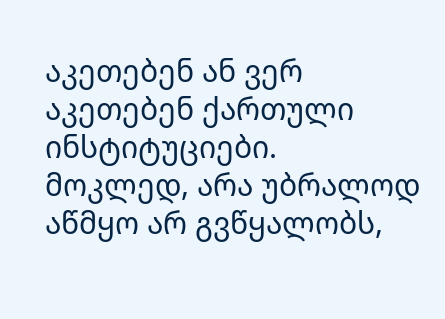აკეთებენ ან ვერ აკეთებენ ქართული ინსტიტუციები.
მოკლედ, არა უბრალოდ აწმყო არ გვწყალობს,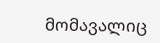მომავალიც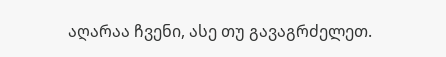აღარაა ჩვენი, ასე თუ გავაგრძელეთ.